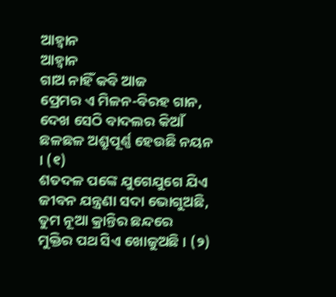ଆହ୍ବାନ
ଆହ୍ବାନ
ଗାଅ ନାହିଁ କବି ଆଜ
ପ୍ରେମର ଏ ମିଳନ-ବିରହ ଗାନ,
ଦେଖ ସେଠି ବାଦଲର କିଆଁ
ଛଳଛଳ ଅଶ୍ରୁପୂର୍ଣ୍ଣ ହେଉଛି ନୟନ । (୧)
ଶତଦଳ ପଙ୍କେ ଯୁଗେଯୁଗେ ଯିଏ
ଜୀବନ ଯନ୍ତ୍ରଣା ସଦା ଭୋଗୁଅଛି,
ତୁମ ନୂଆ କ୍ରାନ୍ତିର ଛନ୍ଦରେ
ମୁକ୍ତିର ପଥ ସିଏ ଖୋଜୁଅଛି । (୨)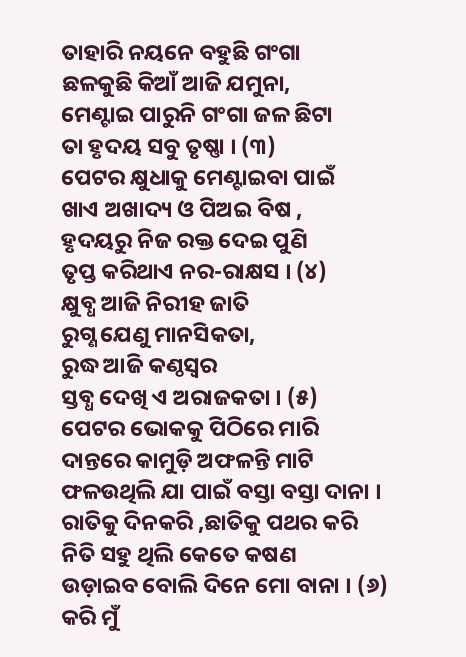ତାହାରି ନୟନେ ବହୁଛି ଗଂଗା
ଛଳକୁଛି କିଆଁ ଆଜି ଯମୁନା,
ମେଣ୍ଟାଇ ପାରୁନି ଗଂଗା ଜଳ ଛିଟା
ତା ହୃଦୟ ସବୁ ତୃଷ୍ଣା । (୩)
ପେଟର କ୍ଷୁଧାକୁ ମେଣ୍ଟାଇବା ପାଇଁ
ଖାଏ ଅଖାଦ୍ୟ ଓ ପିଅଇ ବିଷ ,
ହୃଦୟରୁ ନିଜ ରକ୍ତ ଦେଇ ପୁଣି
ତୃପ୍ତ କରିଥାଏ ନର-ରାକ୍ଷସ । (୪)
କ୍ଷୁବ୍ଧ ଆଜି ନିରୀହ ଜାତି
ରୁଗ୍ଣ ଯେଣୁ ମାନସିକତା,
ରୁଦ୍ଧ ଆଜି କଣ୍ଠସ୍ୱର
ସ୍ତବ୍ଧ ଦେଖି ଏ ଅରାଜକତା । (୫)
ପେଟର ଭୋକକୁ ପିଠିରେ ମାରି
ଦାନ୍ତରେ କାମୁଡ଼ି ଅଫଳନ୍ତି ମାଟି
ଫଳଉଥିଲି ଯା ପାଇଁ ବସ୍ତା ବସ୍ତା ଦାନା ।
ରାତିକୁ ଦିନକରି ,ଛାତିକୁ ପଥର କରି
ନିତି ସହୁ ଥିଲି କେତେ କଷଣ
ଉଡ଼ାଇବ ବୋଲି ଦିନେ ମୋ ବାନା । (୬)
କରି ମୁଁ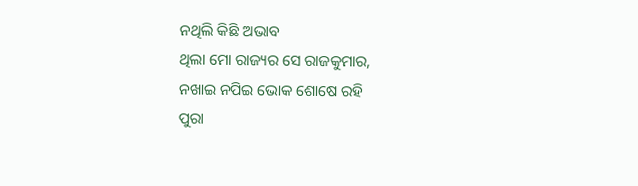ନଥିଲି କିଛି ଅଭାବ
ଥିଲା ମୋ ରାଜ୍ୟର ସେ ରାଜକୁମାର,
ନଖାଇ ନପିଇ ଭୋକ ଶୋଷେ ରହି
ପୁରା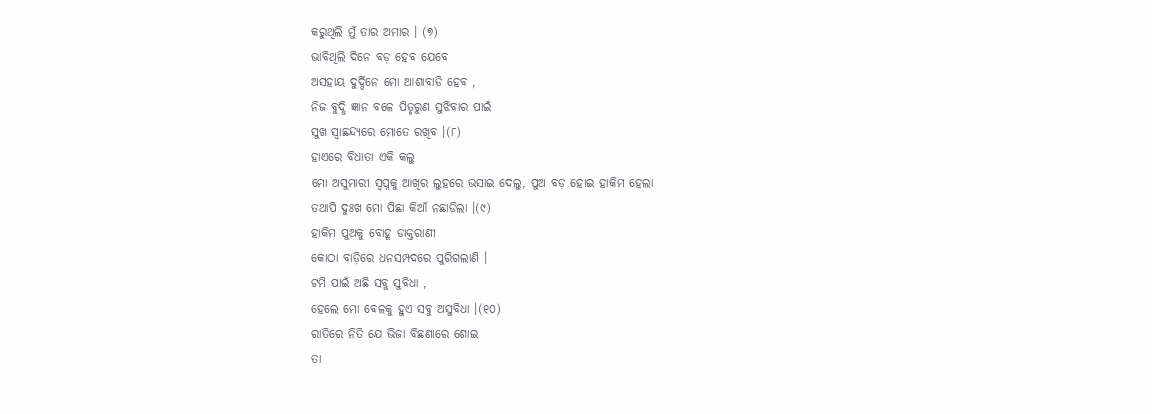କରୁଥିଲି ମୁଁ ତାର ଅମାର । (୭)
ଭାବିଥିଲି ଦିନେ ବଡ଼ ହେବ ଯେବେ
ଅସହାୟ ଦୁର୍ଦ୍ଦିନେ ମୋ ଆଶାବାଡି ହେବ ,
ନିଜ ବୁଦ୍ଧି ଜ୍ଞାନ ବଳେ ପିତୃରୁଣ ସୁଝିବାର ପାଇଁ
ସୁଖ ସ୍ୱାଛନ୍ଦ୍ୟରେ ମୋତେ ରଖିବ ।(୮)
ହାଏରେ ବିଧାତା ଏକି କଲୁ
ମୋ ଅସୁମାରୀ ସ୍ୱପ୍ନକୁ ଆଖିର ଲୁହରେ ଭସାଇ ଦେଲୁ, ପୁଅ ବଡ଼ ହୋଇ ହାକିମ ହେଲା
ତଥାପି ଦୁଃଖ ମୋ ପିଛା କିଆଁ ନଛାଡିଲା ।(୯)
ହାକିମ ପୁଅକୁ ବୋହୂ ଡାକ୍ତରାଣୀ
କୋଠା ବାଡ଼ିରେ ଧନସମ୍ପଦରେ ପୁରିଗଲାଣି ।
ଟମି ପାଇଁ ଅଛି ସବୁ ସୁବିଧା ,
ହେଲେ ମୋ ବେଳକୁ ହୁଏ ସବୁ ଅସୁବିଧା ।(୧୦)
ରାତିରେ ନିତି ଯେ ଭିଜା ବିଛଣାରେ ଶୋଇ
ତା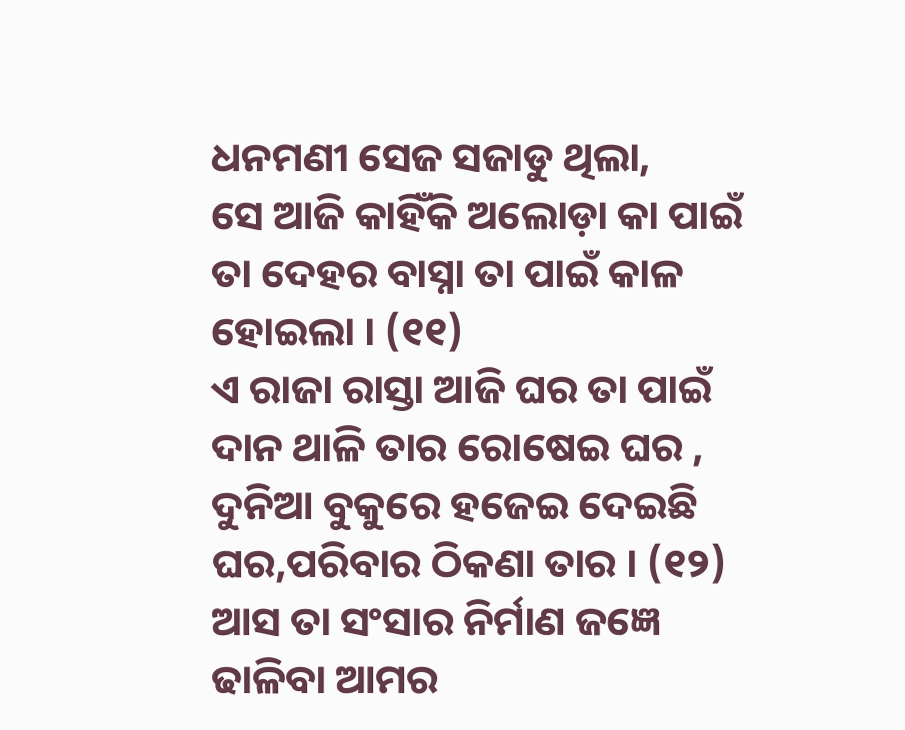ଧନମଣୀ ସେଜ ସଜାଡୁ ଥିଲା,
ସେ ଆଜି କାହିଁକି ଅଲୋଡ଼ା କା ପାଇଁ
ତା ଦେହର ବାସ୍ନା ତା ପାଇଁ କାଳ ହୋଇଲା । (୧୧)
ଏ ରାଜା ରାସ୍ତା ଆଜି ଘର ତା ପାଇଁ
ଦାନ ଥାଳି ତାର ରୋଷେଇ ଘର ,
ଦୁନିଆ ବୁକୁରେ ହଜେଇ ଦେଇଛି
ଘର,ପରିବାର ଠିକଣା ତାର । (୧୨)
ଆସ ତା ସଂସାର ନିର୍ମାଣ ଜଜ୍ଞେ
ଢାଳିବା ଆମର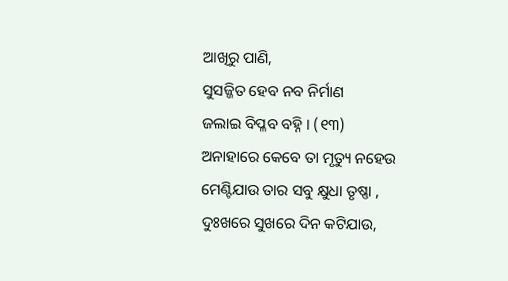ଆଖିରୁ ପାଣି,
ସୁସଜ୍ଜିତ ହେବ ନବ ନିର୍ମାଣ
ଜଲାଇ ବିପ୍ଳବ ବହ୍ନି । (୧୩)
ଅନାହାରେ କେବେ ତା ମୃତ୍ୟୁ ନହେଉ
ମେଣ୍ଟିଯାଉ ତାର ସବୁ କ୍ଷୁଧା ତୃଷ୍ଣା ,
ଦୁଃଖରେ ସୁଖରେ ଦିନ କଟିଯାଉ,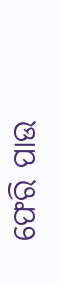ଫେରି ପାଉ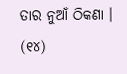ତାର ନୁଆଁ ଠିକଣା । (୧୪)